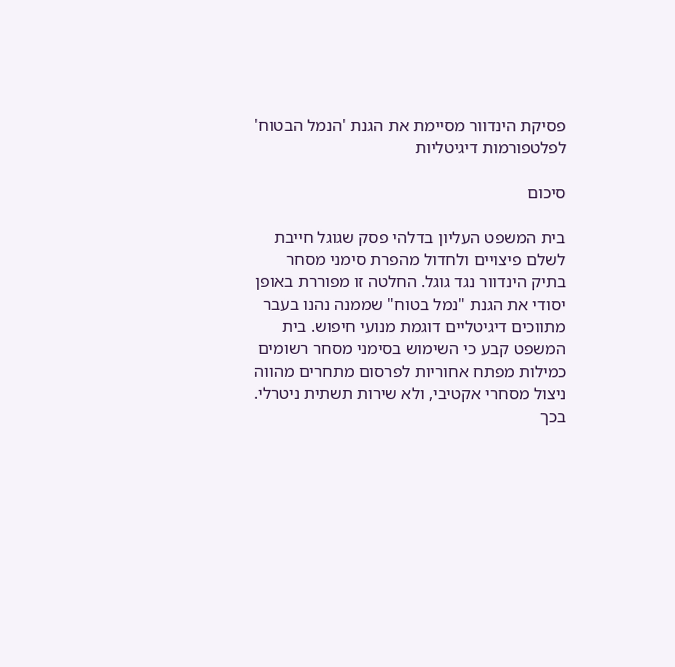פסיקת הינדוור מסיימת את הגנת 'הנמל הבטוח' לפלטפורמות דיגיטליות

סיכום

בית המשפט העליון בדלהי פסק שגוגל חייבת לשלם פיצויים ולחדול מהפרת סימני מסחר בתיק הינדוור נגד גוגל. החלטה זו מפוררת באופן יסודי את הגנת "נמל בטוח" שממנה נהנו בעבר מתווכים דיגיטליים דוגמת מנועי חיפוש. בית המשפט קבע כי השימוש בסימני מסחר רשומים כמילות מפתח אחוריות לפרסום מתחרים מהווה ניצול מסחרי אקטיבי, ולא שירות תשתית ניטרלי. בכך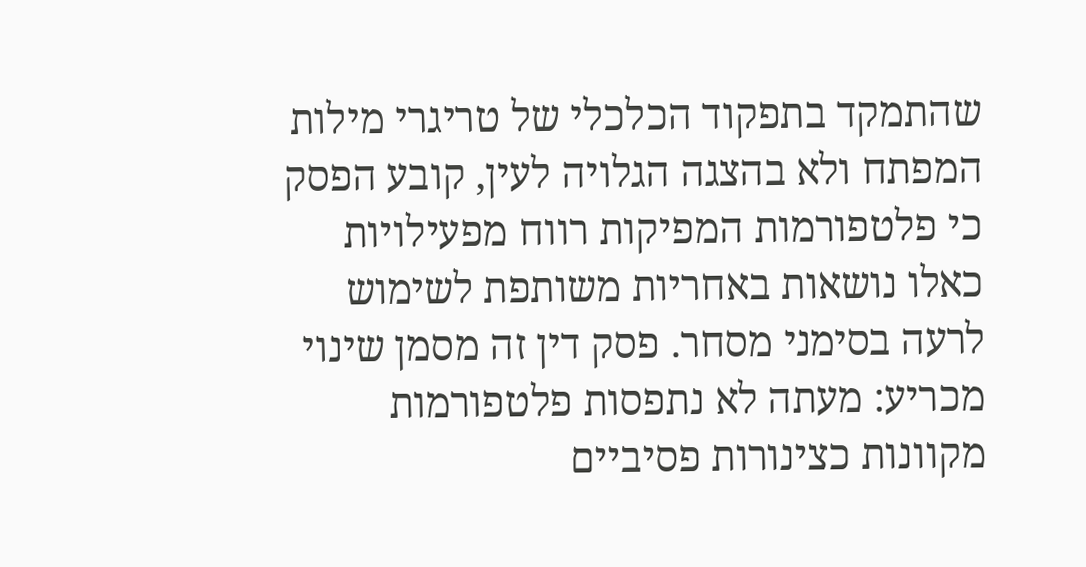שהתמקד בתפקוד הכלכלי של טריגרי מילות המפתח ולא בהצגה הגלויה לעין, קובע הפסק כי פלטפורמות המפיקות רווח מפעילויות כאלו נושאות באחריות משותפת לשימוש לרעה בסימני מסחר. פסק דין זה מסמן שינוי מכריע: מעתה לא נתפסות פלטפורמות מקוונות כצינורות פסיביים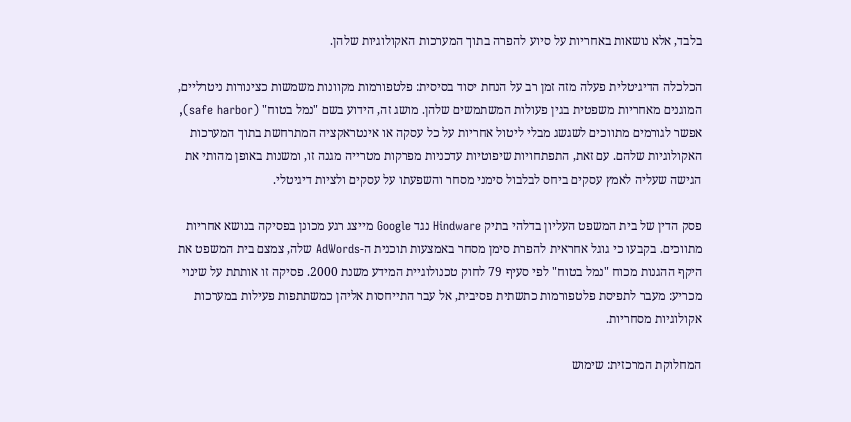בלבד, אלא נושאות באחריות על סיוע להפרה בתוך המערכות האקולוגיות שלהן.

הכלכלה הדיגיטלית פעלה מזה זמן רב על הנחת יסוד בסיסית: פלטפורמות מקוונות משמשות כצינורות ניטרליים, המוגנים מאחריות משפטית בגין פעולות המשתמשים שלהן. מושג זה, הידוע בשם "נמל בטוח" (safe harbor), אפשר לגורמים מתווכים לשגשג מבלי ליטול אחריות על כל עסקה או אינטראקציה המתרחשת בתוך המערכות האקולוגיות שלהם. עם זאת, התפתחויות שיפוטיות עדכניות מפרקות מטרייה מגנה זו, ומשנות באופן מהותי את הגישה שעליה לאמץ עסקים ביחס לבלבול סימני מסחר והשפעתו על עסקים ולציות דיגיטלי.

פסק הדין של בית המשפט העליון בדלהי בתיק Hindware נגד Google מייצג רגע מכונן בפסיקה בנושא אחריות מתווכים. בקבעו כי גוגל אחראית להפרת סימן מסחר באמצעות תוכנית ה-AdWords שלה, צמצם בית המשפט את היקף ההגנות מכוח "נמל בטוח" לפי סעיף 79 לחוק טכנולוגיית המידע משנת 2000. פסיקה זו אותתת על שינוי מכריע: מעבר לתפיסת פלטפורמות כתשתית פסיבית, אל עבר התייחסות אליהן כמשתתפות פעילות במערכות אקולוגיות מסחריות.

המחלוקת המרכזית: שימוש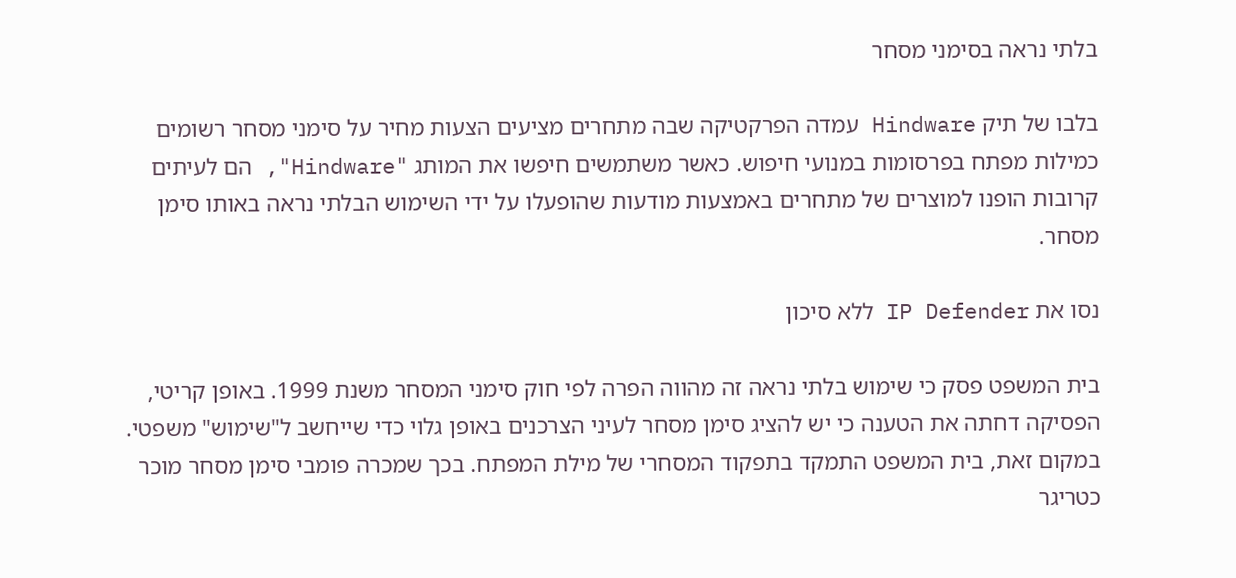בלתי נראה בסימני מסחר

בלבו של תיק Hindware עמדה הפרקטיקה שבה מתחרים מציעים הצעות מחיר על סימני מסחר רשומים כמילות מפתח בפרסומות במנועי חיפוש. כאשר משתמשים חיפשו את המותג "Hindware", הם לעיתים קרובות הופנו למוצרים של מתחרים באמצעות מודעות שהופעלו על ידי השימוש הבלתי נראה באותו סימן מסחר.

נסו את IP Defender ללא סיכון

בית המשפט פסק כי שימוש בלתי נראה זה מהווה הפרה לפי חוק סימני המסחר משנת 1999. באופן קריטי, הפסיקה דחתה את הטענה כי יש להציג סימן מסחר לעיני הצרכנים באופן גלוי כדי שייחשב ל"שימוש" משפטי. במקום זאת, בית המשפט התמקד בתפקוד המסחרי של מילת המפתח. בכך שמכרה פומבי סימן מסחר מוכר כטריגר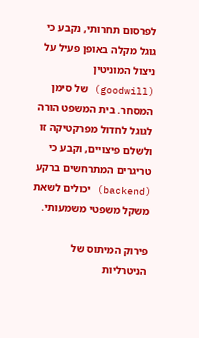לפרסום תחרותי, נקבע כי גוגל מקלה באופן פעיל על ניצול המוניטין (goodwill) של סימן המסחר. בית המשפט הורה לגוגל לחדול מפרקטיקה זו ולשלם פיצויים, וקבע כי טריגרים המתרחשים ברקע (backend) יכולים לשאת משקל משפטי משמעותי.

פירוק המיתוס של הניטרליות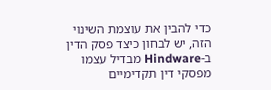כדי להבין את עוצמת השינוי הזה, יש לבחון כיצד פסק הדין ב-Hindware מבדיל עצמו מפסקי דין תקדימיים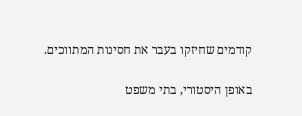קודמים שחיזקו בעבר את חסינות המתווכים.

באופן היסטורי, בתי משפט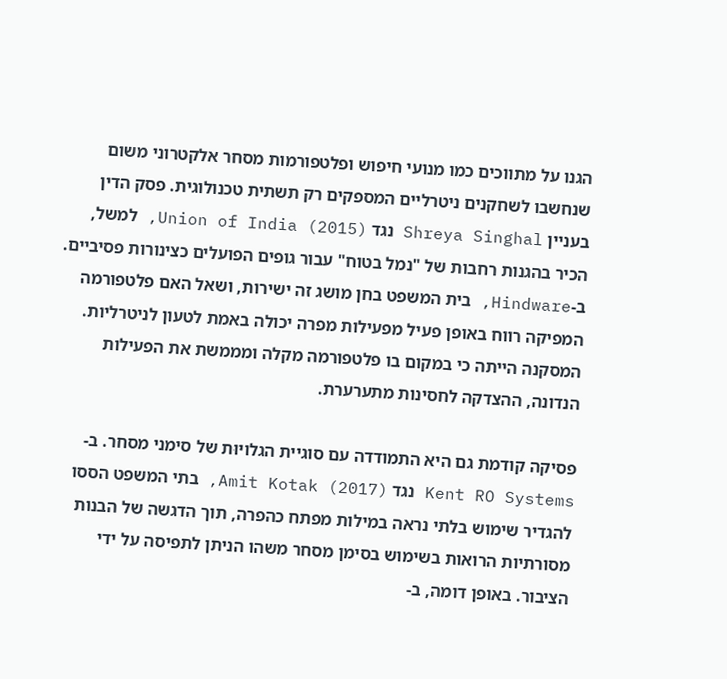הגנו על מתווכים כמו מנועי חיפוש ופלטפורמות מסחר אלקטרוני משום שנחשבו לשחקנים ניטרליים המספקים רק תשתית טכנולוגית. פסק הדין בעניין Shreya Singhal נגד Union of India (2015), למשל, הכיר בהגנות רחבות של "נמל בטוח" עבור גופים הפועלים כצינורות פסיביים. ב-Hindware, בית המשפט בחן מושג זה ישירות, ושאל האם פלטפורמה המפיקה רווח באופן פעיל מפעילות מפרה יכולה באמת לטעון לניטרליות. המסקנה הייתה כי במקום בו פלטפורמה מקלה ומממשת את הפעילות הנדונה, ההצדקה לחסינות מתערערת.

פסיקה קודמת גם היא התמודדה עם סוגיית הגלויּוּת של סימני מסחר. ב-Kent RO Systems נגד Amit Kotak (2017), בתי המשפט הססו להגדיר שימוש בלתי נראה במילות מפתח כהפרה, תוך הדגשה של הבנות מסורתיות הרואות בשימוש בסימן מסחר משהו הניתן לתפיסה על ידי הציבור. באופן דומה, ב-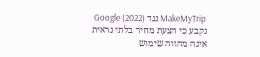MakeMyTrip נגד Google (2022) נקבע כי הצעת מחיר בלתי נראית אינה מהווה שימוש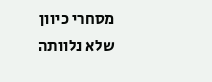מסחרי כיוון שלא נלוותה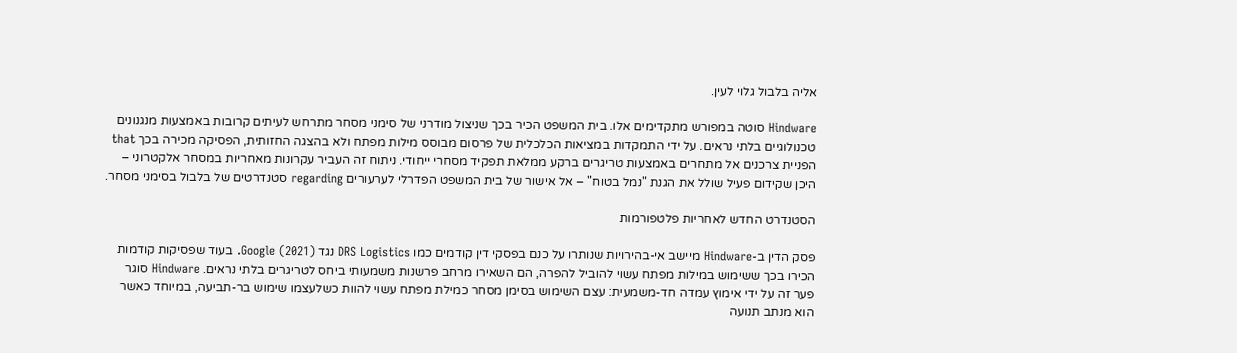אליה בלבול גלוי לעין.

Hindware סוטה במפורש מתקדימים אלו. בית המשפט הכיר בכך שניצול מודרני של סימני מסחר מתרחש לעיתים קרובות באמצעות מנגנונים טכנולוגיים בלתי נראים. על ידי התמקדות במציאות הכלכלית של פרסום מבוסס מילות מפתח ולא בהצגה החזותית, הפסיקה מכירה בכך that הפניית צרכנים אל מתחרים באמצעות טריגרים ברקע ממלאת תפקיד מסחרי ייחודי. ניתוח זה העביר עקרונות מאחריות במסחר אלקטרוני – היכן שקידום פעיל שולל את הגנת "נמל בטוח" – אל אישור של בית המשפט הפדרלי לערעורים regarding סטנדרטים של בלבול בסימני מסחר.

הסטנדרט החדש לאחריות פלטפורמות

פסק הדין ב-Hindware מיישב אי-בהירויות שנותרו על כנם בפסקי דין קודמים כמו DRS Logistics נגד Google (2021). בעוד שפסיקות קודמות הכירו בכך ששימוש במילות מפתח עשוי להוביל להפרה, הם השאירו מרחב פרשנות משמעותי ביחס לטריגרים בלתי נראים. Hindware סוגר פער זה על ידי אימוץ עמדה חד-משמעית: עצם השימוש בסימן מסחר כמילת מפתח עשוי להוות כשלעצמו שימוש בר-תביעה, במיוחד כאשר הוא מנתב תנועה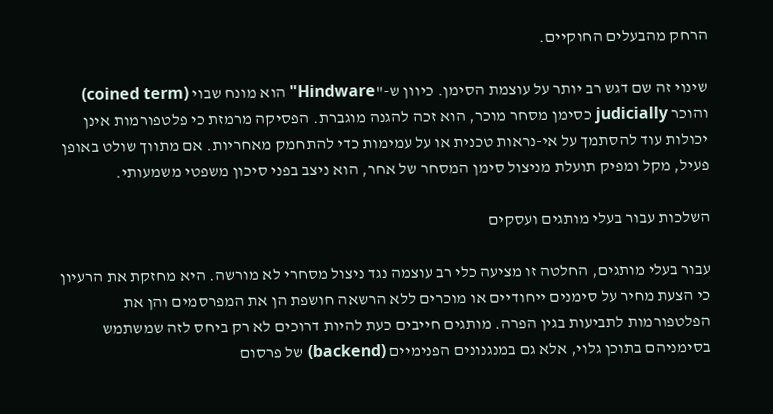הרחק מהבעלים החוקיים.

שינוי זה שם דגש רב יותר על עוצמת הסימן. כיוון ש-"Hindware" הוא מונח שבוי (coined term) והוכר judicially כסימן מסחר מוכר, הוא זכה להגנה מוגברת. הפסיקה מרמזת כי פלטפורמות אינן יכולות עוד להסתמך על אי-נראות טכנית או על עמימות כדי להתחמק מאחריות. אם מתווך שולט באופן פעיל, מקל ומפיק תועלת מניצול סימן המסחר של אחר, הוא ניצב בפני סיכון משפטי משמעותי.

השלכות עבור בעלי מותגים ועסקים

עבור בעלי מותגים, החלטה זו מציעה כלי רב עוצמה נגד ניצול מסחרי לא מורשה. היא מחזקת את הרעיון כי הצעת מחיר על סימנים ייחודיים או מוכרים ללא הרשאה חושפת הן את המפרסמים והן את הפלטפורמות לתביעות בגין הפרה. מותגים חייבים כעת להיות דרוכים לא רק ביחס לזה שמשתמש בסימניהם בתוכן גלוי, אלא גם במנגנונים הפנימיים (backend) של פרסום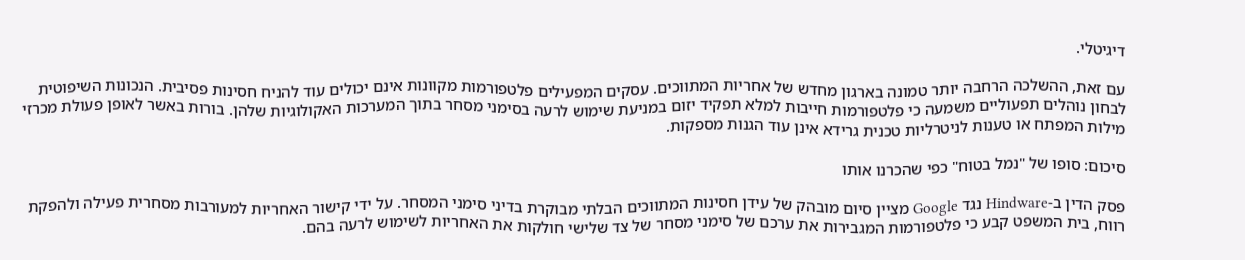דיגיטלי.

עם זאת, ההשלכה הרחבה יותר טמונה בארגון מחדש של אחריות המתווכים. עסקים המפעילים פלטפורמות מקוונות אינם יכולים עוד להניח חסינות פסיבית. הנכונות השיפוטית לבחון נוהלים תפעוליים משמעה כי פלטפורמות חייבות למלא תפקיד יזום במניעת שימוש לרעה בסימני מסחר בתוך המערכות האקולוגיות שלהן. בורות באשר לאופן פעולת מכרזי מילות המפתח או טענות לניטרליות טכנית גרידא אינן עוד הגנות מספקות.

סיכום: סופו של "נמל בטוח" כפי שהכרנו אותו

פסק הדין ב-Hindware נגד Google מציין סיום מובהק של עידן חסינות המתווכים הבלתי מבוקרת בדיני סימני המסחר. על ידי קישור האחריות למעורבות מסחרית פעילה ולהפקת רווח, בית המשפט קבע כי פלטפורמות המגבירות את ערכם של סימני מסחר של צד שלישי חולקות את האחריות לשימוש לרעה בהם.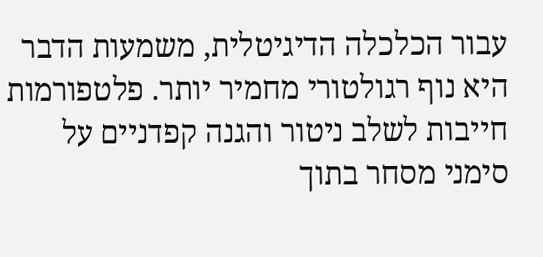עבור הכלכלה הדיגיטלית, משמעות הדבר היא נוף רגולטורי מחמיר יותר. פלטפורמות חייבות לשלב ניטור והגנה קפדניים על סימני מסחר בתוך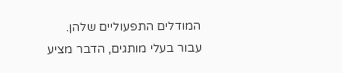המודלים התפעוליים שלהן. עבור בעלי מותגים, הדבר מציע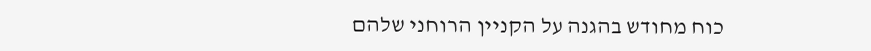כוח מחודש בהגנה על הקניין הרוחני שלהם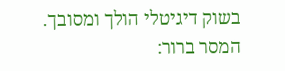בשוק דיגיטלי הולך ומסובך. המסר ברור: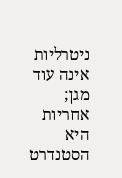ניטרליות אינה עוד מגן; אחריות היא הסטנדרט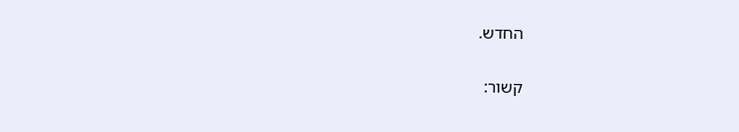החדש.

קשור: